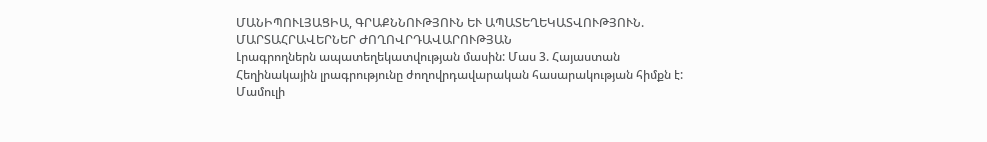ՄԱՆԻՊՈՒԼՅԱՑԻԱ, ԳՐԱՔՆՆՈՒԹՅՈՒՆ ԵՒ ԱՊԱՏԵՂԵԿԱՏՎՈՒԹՅՈՒՆ. ՄԱՐՏԱՀՐԱՎԵՐՆԵՐ ԺՈՂՈՎՐԴԱՎԱՐՈՒԹՅԱՆ
Լրագրողներն ապատեղեկատվության մասին: Մաս 3. Հայաստան
Հեղինակային լրագրությունը ժողովրդավարական հասարակության հիմքն է: Մամուլի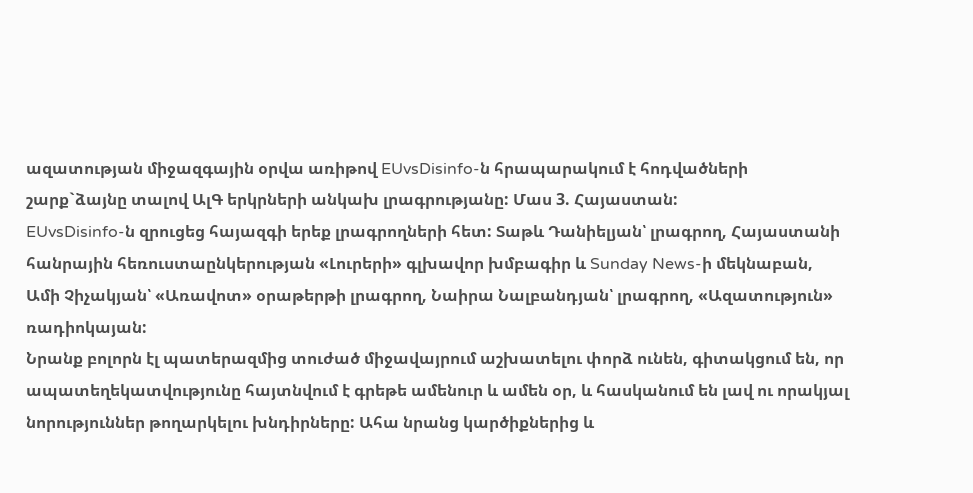ազատության միջազգային օրվա առիթով EUvsDisinfo-ն հրապարակում է հոդվածների շարք`ձայնը տալով ԱլԳ երկրների անկախ լրագրությանը: Մաս 3. Հայաստան:
EUvsDisinfo-ն զրուցեց հայազգի երեք լրագրողների հետ: Տաթև Դանիելյան՝ լրագրող, Հայաստանի հանրային հեռուստաընկերության «Լուրերի» գլխավոր խմբագիր և Sunday News-ի մեկնաբան, Ամի Չիչակյան՝ «Առավոտ» օրաթերթի լրագրող, Նաիրա Նալբանդյան՝ լրագրող, «Ազատություն» ռադիոկայան:
Նրանք բոլորն էլ պատերազմից տուժած միջավայրում աշխատելու փորձ ունեն, գիտակցում են, որ ապատեղեկատվությունը հայտնվում է գրեթե ամենուր և ամեն օր, և հասկանում են լավ ու որակյալ նորություններ թողարկելու խնդիրները: Ահա նրանց կարծիքներից և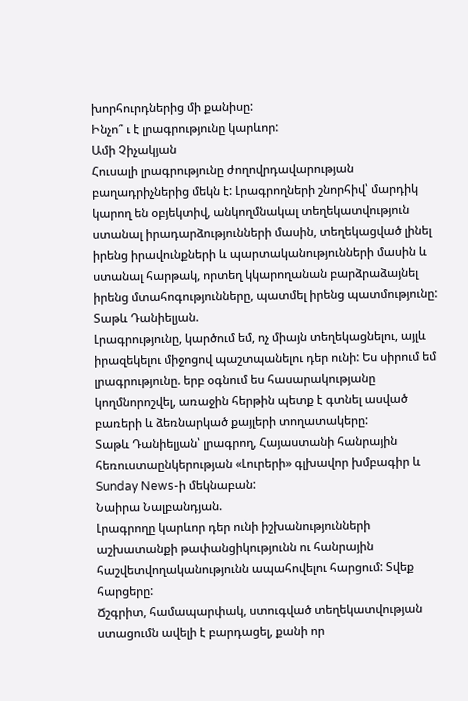խորհուրդներից մի քանիսը:
Ինչո՞ ւ է լրագրությունը կարևոր:
Ամի Չիչակյան
Հուսալի լրագրությունը ժողովրդավարության բաղադրիչներից մեկն է: Լրագրողների շնորհիվ՝ մարդիկ կարող են օբյեկտիվ, անկողմնակալ տեղեկատվություն ստանալ իրադարձությունների մասին, տեղեկացված լինել իրենց իրավունքների և պարտականությունների մասին և ստանալ հարթակ, որտեղ կկարողանան բարձրաձայնել իրենց մտահոգությունները, պատմել իրենց պատմությունը:
Տաթև Դանիելյան.
Լրագրությունը, կարծում եմ, ոչ միայն տեղեկացնելու, այլև իրազեկելու միջոցով պաշտպանելու դեր ունի: Ես սիրում եմ լրագրությունը. երբ օգնում ես հասարակությանը կողմնորոշվել, առաջին հերթին պետք է գտնել ասված բառերի և ձեռնարկած քայլերի տողատակերը:
Տաթև Դանիելյան՝ լրագրող, Հայաստանի հանրային հեռուստաընկերության «Լուրերի» գլխավոր խմբագիր և Sunday News-ի մեկնաբան:
Նաիրա Նալբանդյան.
Լրագրողը կարևոր դեր ունի իշխանությունների աշխատանքի թափանցիկությունն ու հանրային հաշվետվողականությունն ապահովելու հարցում: Տվեք հարցերը:
Ճշգրիտ, համապարփակ, ստուգված տեղեկատվության ստացումն ավելի է բարդացել, քանի որ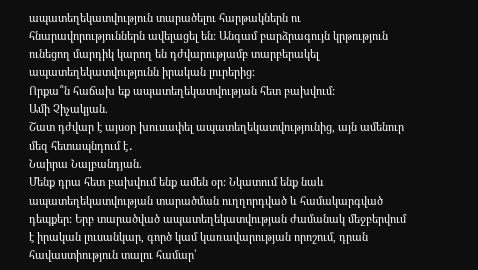ապատեղեկատվություն տարածելու հարթակներն ու հնարավորություններն ավելացել են: Անգամ բարձրագույն կրթություն ունեցող մարդիկ կարող են դժվարությամբ տարբերակել ապատեղեկատվությունն իրական լուրերից:
Որքա՞ն հաճախ եք ապատեղեկատվության հետ բախվում:
Ամի Չիչակյան.
Շատ դժվար է այսօր խուսափել ապատեղեկատվությունից, այն ամենուր մեզ հետապնդում է․
Նաիրա Նալբանդյան.
Մենք դրա հետ բախվում ենք ամեն օր: Նկատում ենք նաև ապատեղեկատվության տարածման ուղղորդված և համակարգված դեպքեր: Երբ տարածված ապատեղեկատվության ժամանակ մեջբերվում է իրական լուսանկար, գործ կամ կառավարության որոշում, դրան հավաստիություն տալու համար՝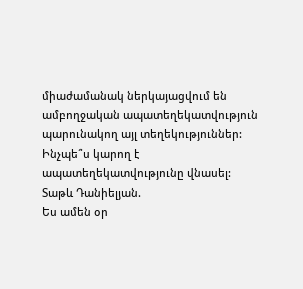միաժամանակ ներկայացվում են ամբողջական ապատեղեկատվություն պարունակող այլ տեղեկություններ:
Ինչպե՞ս կարող է ապատեղեկատվությունը վնասել:
Տաթև Դանիելյան.
Ես ամեն օր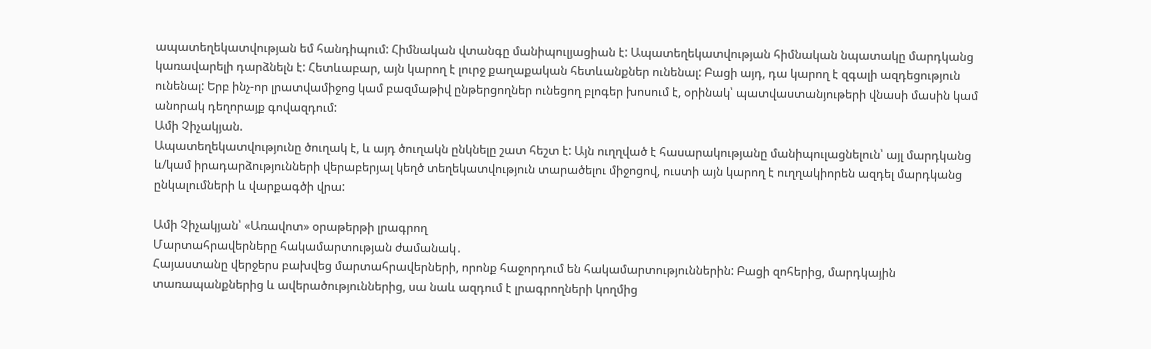ապատեղեկատվության եմ հանդիպում: Հիմնական վտանգը մանիպուլյացիան է: Ապատեղեկատվության հիմնական նպատակը մարդկանց կառավարելի դարձնելն է: Հետևաբար, այն կարող է լուրջ քաղաքական հետևանքներ ունենալ: Բացի այդ, դա կարող է զգալի ազդեցություն ունենալ: Երբ ինչ-որ լրատվամիջոց կամ բազմաթիվ ընթերցողներ ունեցող բլոգեր խոսում է, օրինակ՝ պատվաստանյութերի վնասի մասին կամ անորակ դեղորայք գովազդում:
Ամի Չիչակյան.
Ապատեղեկատվությունը ծուղակ է, և այդ ծուղակն ընկնելը շատ հեշտ է: Այն ուղղված է հասարակությանը մանիպուլացնելուն՝ այլ մարդկանց և/կամ իրադարձությունների վերաբերյալ կեղծ տեղեկատվություն տարածելու միջոցով, ուստի այն կարող է ուղղակիորեն ազդել մարդկանց ընկալումների և վարքագծի վրա:

Ամի Չիչակյան՝ «Առավոտ» օրաթերթի լրագրող
Մարտահրավերները հակամարտության ժամանակ․
Հայաստանը վերջերս բախվեց մարտահրավերների, որոնք հաջորդում են հակամարտություններին: Բացի զոհերից, մարդկային տառապանքներից և ավերածություններից, սա նաև ազդում է լրագրողների կողմից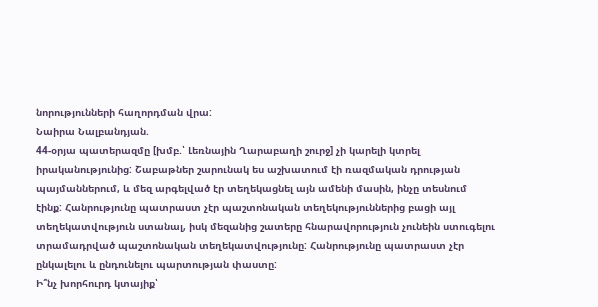նորությունների հաղորդման վրա:
Նաիրա Նալբանդյան.
44-օրյա պատերազմը [խմբ.՝ Լեռնային Ղարաբաղի շուրջ] չի կարելի կտրել իրականությունից: Շաբաթներ շարունակ ես աշխատում էի ռազմական դրության պայմաններում, և մեզ արգելված էր տեղեկացնել այն ամենի մասին, ինչը տեսնում էինք: Հանրությունը պատրաստ չէր պաշտոնական տեղեկություններից բացի այլ տեղեկատվություն ստանալ, իսկ մեզանից շատերը հնարավորություն չունեին ստուգելու տրամադրված պաշտոնական տեղեկատվությունը: Հանրությունը պատրաստ չէր ընկալելու և ընդունելու պարտության փաստը:
Ի՞նչ խորհուրդ կտայիք՝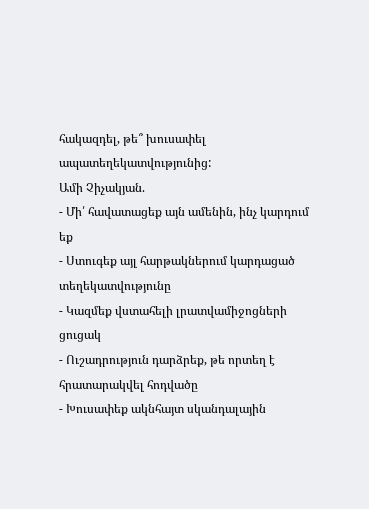հակազդել, թե՞ խուսափել ապատեղեկատվությունից:
Ամի Չիչակյան.
- Մի՛ հավատացեք այն ամենին, ինչ կարդում եք
- Ստուգեք այլ հարթակներում կարդացած տեղեկատվությունը
- Կազմեք վստահելի լրատվամիջոցների ցուցակ
- Ուշադրություն դարձրեք, թե որտեղ է հրատարակվել հոդվածը
- Խուսափեք ակնհայտ սկանդալային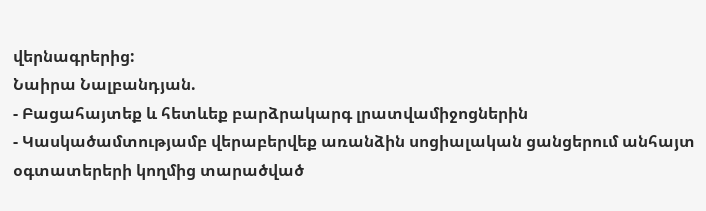վերնագրերից:
Նաիրա Նալբանդյան.
- Բացահայտեք և հետևեք բարձրակարգ լրատվամիջոցներին
- Կասկածամտությամբ վերաբերվեք առանձին սոցիալական ցանցերում անհայտ օգտատերերի կողմից տարածված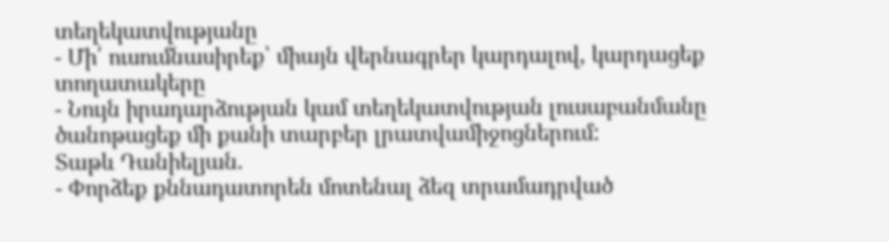տեղեկատվությանը
- Մի՛ ուսումնասիրեք՝ միայն վերնագրեր կարդալով, կարդացեք տողատակերը
- Նույն իրադարձության կամ տեղեկատվության լուսաբանմանը ծանոթացեք մի քանի տարբեր լրատվամիջոցներում:
Տաթև Դանիելյան.
- Փորձեք քննադատորեն մոտենալ ձեզ տրամադրված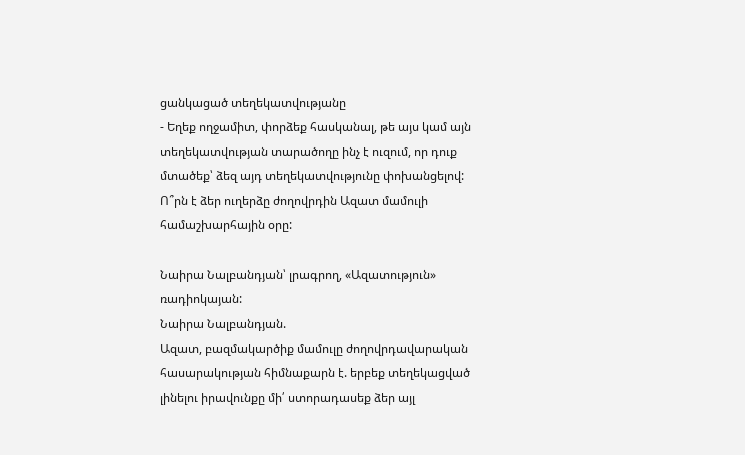ցանկացած տեղեկատվությանը
- Եղեք ողջամիտ, փորձեք հասկանալ, թե այս կամ այն տեղեկատվության տարածողը ինչ է ուզում, որ դուք մտածեք՝ ձեզ այդ տեղեկատվությունը փոխանցելով:
Ո՞րն է ձեր ուղերձը ժողովրդին Ազատ մամուլի համաշխարհային օրը:

Նաիրա Նալբանդյան՝ լրագրող, «Ազատություն» ռադիոկայան:
Նաիրա Նալբանդյան.
Ազատ, բազմակարծիք մամուլը ժողովրդավարական հասարակության հիմնաքարն է. երբեք տեղեկացված լինելու իրավունքը մի՛ ստորադասեք ձեր այլ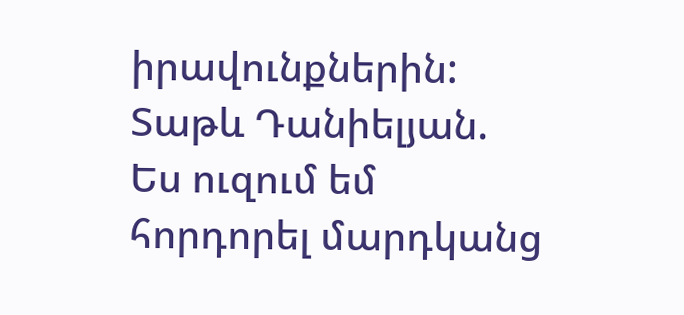իրավունքներին:
Տաթև Դանիելյան.
Ես ուզում եմ հորդորել մարդկանց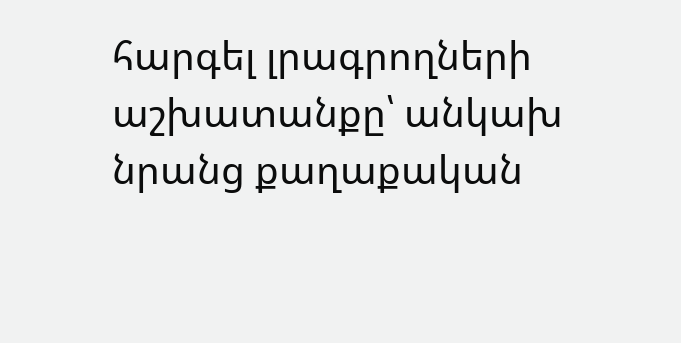հարգել լրագրողների աշխատանքը՝ անկախ նրանց քաղաքական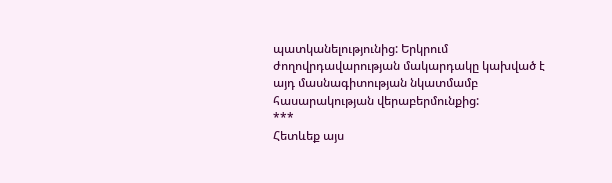պատկանելությունից: Երկրում ժողովրդավարության մակարդակը կախված է այդ մասնագիտության նկատմամբ հասարակության վերաբերմունքից:
***
Հետևեք այս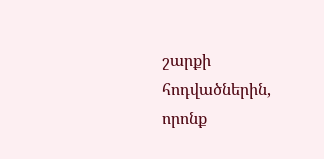շարքի հոդվածներին, որոնք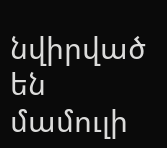նվիրված են մամուլի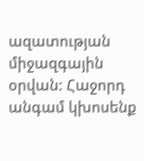ազատության միջազգային օրվան: Հաջորդ անգամ կխոսենք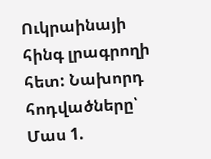Ուկրաինայի հինգ լրագրողի հետ: Նախորդ հոդվածները՝ Մաս 1.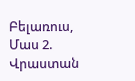Բելառուս, Մաս 2. Վրաստան